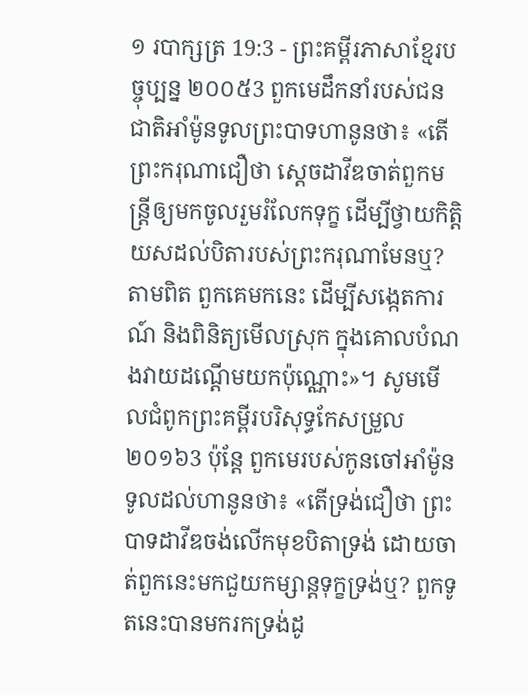១ របាក្សត្រ 19:3 - ព្រះគម្ពីរភាសាខ្មែរបច្ចុប្បន្ន ២០០៥3 ពួកមេដឹកនាំរបស់ជនជាតិអាំម៉ូនទូលព្រះបាទហានូនថា៖ «តើព្រះករុណាជឿថា ស្ដេចដាវីឌចាត់ពួកមន្ត្រីឲ្យមកចូលរួមរំលែកទុក្ខ ដើម្បីថ្វាយកិត្តិយសដល់បិតារបស់ព្រះករុណាមែនឬ? តាមពិត ពួកគេមកនេះ ដើម្បីសង្កេតការណ៍ និងពិនិត្យមើលស្រុក ក្នុងគោលបំណងវាយដណ្ដើមយកប៉ុណ្ណោះ»។ សូមមើលជំពូកព្រះគម្ពីរបរិសុទ្ធកែសម្រួល ២០១៦3 ប៉ុន្តែ ពួកមេរបស់កូនចៅអាំម៉ូនទូលដល់ហានូនថា៖ «តើទ្រង់ជឿថា ព្រះបាទដាវីឌចង់លើកមុខបិតាទ្រង់ ដោយចាត់ពួកនេះមកជួយកម្សាន្តទុក្ខទ្រង់ឬ? ពួកទូតនេះបានមករកទ្រង់ដូ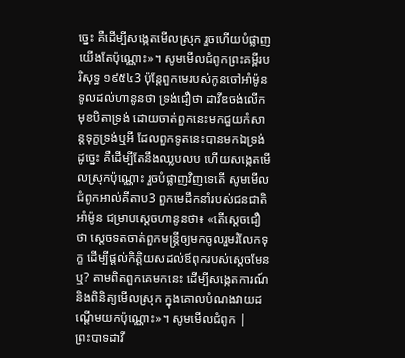ច្នេះ គឺដើម្បីសង្កេតមើលស្រុក រួចហើយបំផ្លាញយើងតែប៉ុណ្ណោះ»។ សូមមើលជំពូកព្រះគម្ពីរបរិសុទ្ធ ១៩៥៤3 ប៉ុន្តែពួកមេរបស់កូនចៅអាំម៉ូនទូលដល់ហានូនថា ទ្រង់ជឿថា ដាវីឌចង់លើកមុខបិតាទ្រង់ ដោយចាត់ពួកនេះមកជួយកំសាន្តទុក្ខទ្រង់ឬអី ដែលពួកទូតនេះបានមកឯទ្រង់ដូច្នេះ គឺដើម្បីតែនឹងឈ្លបលប ហើយសង្កេតមើលស្រុកប៉ុណ្ណោះ រួចបំផ្លាញវិញទេតើ សូមមើលជំពូកអាល់គីតាប3 ពួកមេដឹកនាំរបស់ជនជាតិអាំម៉ូន ជម្រាបស្តេចហានូនថា៖ «តើស្តេចជឿថា ស្តេចទតចាត់ពួកមន្ត្រីឲ្យមកចូលរួមរំលែកទុក្ខ ដើម្បីផ្តល់កិត្តិយសដល់ឪពុករបស់ស្តេចមែនឬ? តាមពិតពួកគេមកនេះ ដើម្បីសង្កេតការណ៍ និងពិនិត្យមើលស្រុក ក្នុងគោលបំណងវាយដណ្តើមយកប៉ុណ្ណោះ»។ សូមមើលជំពូក |
ព្រះបាទដាវី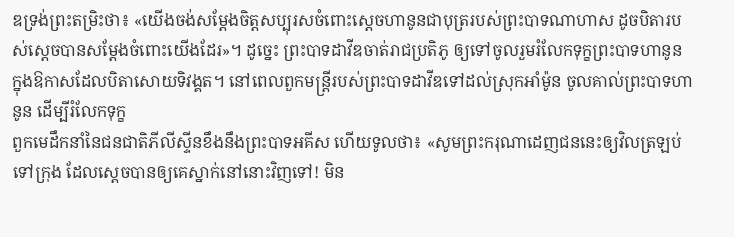ឌទ្រង់ព្រះតម្រិះថា៖ «យើងចង់សម្តែងចិត្តសប្បុរសចំពោះស្ដេចហានូនជាបុត្ររបស់ព្រះបាទណាហាស ដូចបិតារបស់ស្ដេចបានសម្តែងចំពោះយើងដែរ»។ ដូច្នេះ ព្រះបាទដាវីឌចាត់រាជប្រតិភូ ឲ្យទៅចូលរួមរំលែកទុក្ខព្រះបាទហានូន ក្នុងឱកាសដែលបិតាសោយទិវង្គត។ នៅពេលពួកមន្ត្រីរបស់ព្រះបាទដាវីឌទៅដល់ស្រុកអាំម៉ូន ចូលគាល់ព្រះបាទហានូន ដើម្បីរំលែកទុក្ខ
ពួកមេដឹកនាំនៃជនជាតិភីលីស្ទីនខឹងនឹងព្រះបាទអគីស ហើយទូលថា៖ «សូមព្រះករុណាដេញជននេះឲ្យវិលត្រឡប់ទៅក្រុង ដែលស្ដេចបានឲ្យគេស្នាក់នៅនោះវិញទៅ! មិន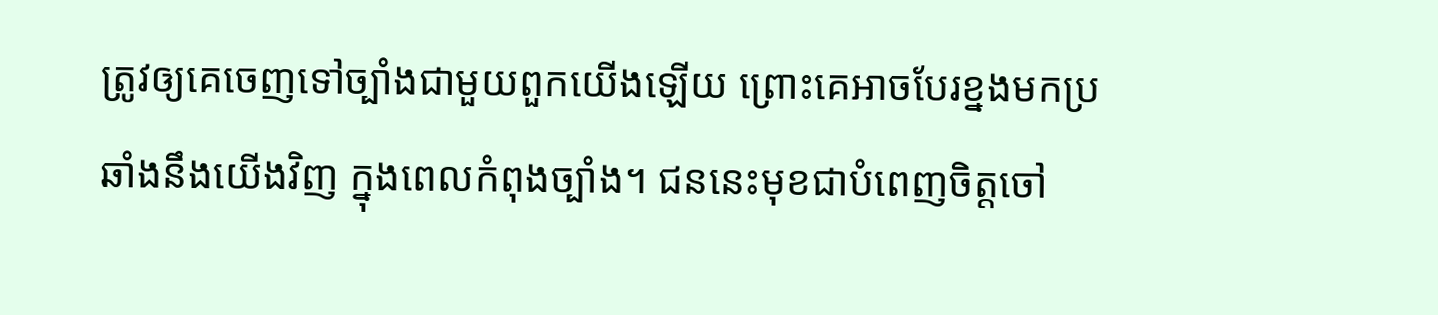ត្រូវឲ្យគេចេញទៅច្បាំងជាមួយពួកយើងឡើយ ព្រោះគេអាចបែរខ្នងមកប្រឆាំងនឹងយើងវិញ ក្នុងពេលកំពុងច្បាំង។ ជននេះមុខជាបំពេញចិត្តចៅ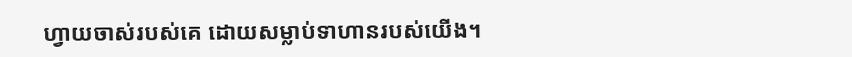ហ្វាយចាស់របស់គេ ដោយសម្លាប់ទាហានរបស់យើង។